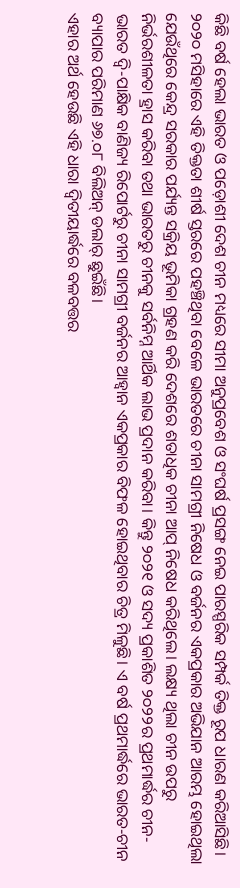କିଛି ବର୍ଷ ହେଲା ଭାରତ ଓ ପଡ଼ୋଶୀ ଦେଶ ଚୀନ ମଧ୍ୟରେ ସୀମା ଅନୁପ୍ରବେଶ ଓ ସଂଘର୍ଷ ପ୍ରସଙ୍ଗ ନେଇ ପାରସ୍ପରିକ ସମ୍ପର୍କ ତିକ୍ତ ରୂପ ଧାରଣ କରିଆସିଛି। ୨୦୨୦ ମସିହାରେ ଏହି ତିକ୍ତତା ଶୀର୍ଷ ସ୍ତରରେ ପହଞ୍ଚିଥିବା ବେଳେ ଭାରତରେ ଚୀନା ସାମଗ୍ରୀ ନିଷେଧ ଓ ବର୍ଜନର ଏକପ୍ରକାର ଅଭିଯାନ ଆରମ୍ଭ ହୋଇଥିଲା ଯେଉଁଥିରେ କେନ୍ଦ୍ର ସରକାର ପର୍ଯ୍ୟନ୍ତ ସକ୍ରିୟ ଭୂମିକା ଗ୍ରହଣ କରି ଦେଶରେ ଶତାଧିକ ଚୀନା ଆପ୍ ନିଷେଧ କରିଥିଲେ। ଲକ୍ଷ୍ୟ ଥିଲା ଚୀନ ଉପରୁ ନିର୍ଭରଶୀଳତା ହ୍ରାସ କରିବା ତଥା ଭାରତରୁ ଚୀନକୁ ସର୍ବନିମ୍ନ ଆର୍ଥିକ ଲାଭ ପ୍ରଦାନ କରିବା। କିନ୍ତୁ ୨୦୨୧ ଓ ସଦ୍ୟ ପ୍ରକାଶିତ ୨୦୨୨ର ପ୍ରଥମାର୍ଦ୍ଧର ଚୀନ-ଭାରତ ଦ୍ବି-ପାକ୍ଷିକ ବାଣିଜ୍ୟ ରିପୋର୍ଟରୁ ଚୀନା ସାମଗ୍ରୀ ବର୍ଜନର ଆହ୍ବାନ ଏକପ୍ରକାର ବିଫଳ ହୋଇଥିବାର ଚିତ୍ର ମିଳୁଛି। ଏ ବର୍ଷ ପ୍ରଥମାର୍ଦ୍ଧରେ ଭାରତ-ଚୀନ ବ୍ୟାପାର ପରିମାଣ ୬୭.୦୮ ବିଲିଅନ୍ ଡଲାର୍ ଛୁଇଁଛି।
ଏହାର ଅର୍ଥ ହେଉଛି ଏହି ଧାରା ଦ୍ବିତୀୟାର୍ଦ୍ଧରେ ବଳବତ୍ତର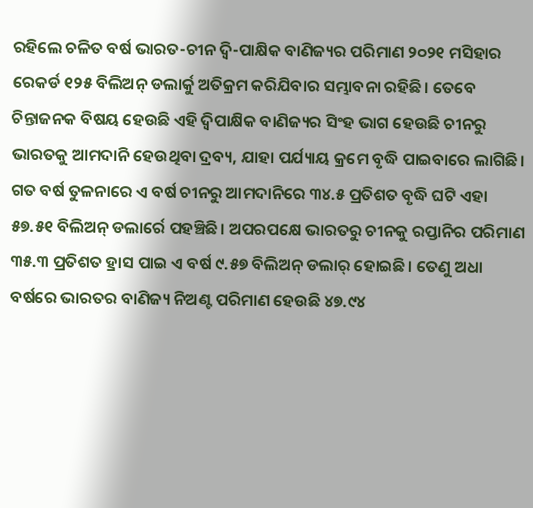ରହିଲେ ଚଳିତ ବର୍ଷ ଭାରତ-ଚୀନ ଦ୍ବି-ପାକ୍ଷିକ ବାଣିଜ୍ୟର ପରିମାଣ ୨୦୨୧ ମସିହାର ରେକର୍ଡ ୧୨୫ ବିଲିଅନ୍ ଡଲାର୍କୁ ଅତିକ୍ରମ କରିଯିବାର ସମ୍ଭାବନା ରହିଛି। ତେବେ ଚିନ୍ତାଜନକ ବିଷୟ ହେଉଛି ଏହି ଦ୍ବିପାକ୍ଷିକ ବାଣିଜ୍ୟର ସିଂହ ଭାଗ ହେଉଛି ଚୀନରୁ ଭାରତକୁ ଆମଦାନି ହେଉଥିବା ଦ୍ରବ୍ୟ, ଯାହା ପର୍ଯ୍ୟାୟ କ୍ରମେ ବୃଦ୍ଧି ପାଇବାରେ ଲାଗିଛି। ଗତ ବର୍ଷ ତୁଳନାରେ ଏ ବର୍ଷ ଚୀନରୁ ଆମଦାନିରେ ୩୪.୫ ପ୍ରତିଶତ ବୃଦ୍ଧି ଘଟି ଏହା ୫୭.୫୧ ବିଲିଅନ୍ ଡଲାର୍ରେ ପହଞ୍ଚିଛି। ଅପରପକ୍ଷେ ଭାରତରୁ ଚୀନକୁ ରପ୍ତାନିର ପରିମାଣ ୩୫.୩ ପ୍ରତିଶତ ହ୍ରାସ ପାଇ ଏ ବର୍ଷ ୯.୫୭ ବିଲିଅନ୍ ଡଲାର୍ ହୋଇଛି। ତେଣୁ ଅଧା ବର୍ଷରେ ଭାରତର ବାଣିଜ୍ୟ ନିଅଣ୍ଟ ପରିମାଣ ହେଉଛି ୪୭.୯୪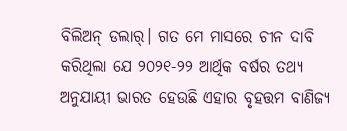ବିଲିଅନ୍ ଡଲାର୍। ଗତ ମେ ମାସରେ ଚୀନ ଦାବି କରିଥିଲା ଯେ ୨୦୨୧-୨୨ ଆର୍ଥିକ ବର୍ଷର ତଥ୍ୟ ଅନୁଯାୟୀ ଭାରତ ହେଉଛି ଏହାର ବୃହତ୍ତମ ବାଣିଜ୍ୟ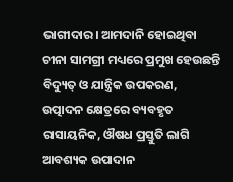ଭାଗୀଦାର। ଆମଦାନି ହୋଇଥିବା ଚୀନା ସାମଗ୍ରୀ ମଧ୍ୟରେ ପ୍ରମୁଖ ହେଉଛନ୍ତି ବିଦ୍ୟୁତ୍ ଓ ଯାନ୍ତ୍ରିକ ଉପକରଣ, ଉତ୍ପାଦନ କ୍ଷେତ୍ରରେ ବ୍ୟବହୃତ ରାସାୟନିକ, ଔଷଧ ପ୍ରସ୍ତୁତି ଲାଗି ଆବଶ୍ୟକ ଉପାଦାନ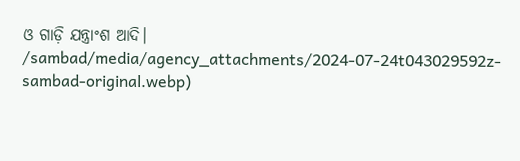ଓ ଗାଡ଼ି ଯନ୍ତ୍ରାଂଶ ଆଦି।
/sambad/media/agency_attachments/2024-07-24t043029592z-sambad-original.webp)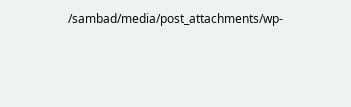/sambad/media/post_attachments/wp-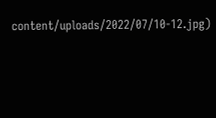content/uploads/2022/07/10-12.jpg)